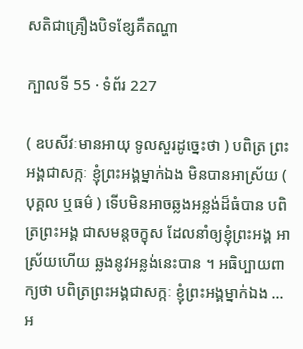សតិជាគ្រឿងបិទខ្សែគឺតណ្ហា

ក្បាលទី 55 · ទំព័រ 227

( ឧបសីវៈមានអាយុ ទូលសួរដូច្នេះថា ) បពិត្រ ព្រះអង្គជាសក្កៈ ខ្ញុំព្រះអង្គម្នាក់ឯង មិនបានអាស្រ័យ ( បុគ្គល ឬធម៌ ) ទើបមិនអាចឆ្លងអន្លង់ដ៏ធំបាន បពិត្រព្រះអង្គ ជាសមន្តចក្ខុស ដែលនាំឲ្យខ្ញុំព្រះអង្គ អាស្រ័យហើយ ឆ្លងនូវអន្លង់នេះបាន ។ អធិប្បាយពាក្យថា បពិត្រព្រះអង្គជាសក្កៈ ខ្ញុំព្រះអង្គម្នាក់ឯង … អ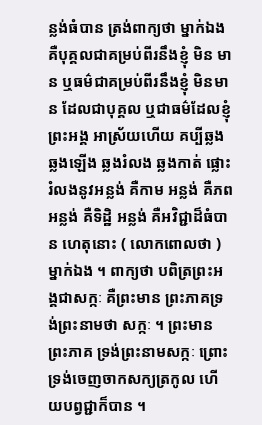ន្លង់ធំបាន ត្រង់ពាក្យថា ម្នាក់ឯង គឺបុគ្គលជាគម្រប់ពីរនឹងខ្ញុំ មិន មាន ឬធម៌ជាគម្រប់ពីរនឹងខ្ញុំ មិនមាន ដែលជាបុគ្គល ឬជាធម៌ដែលខ្ញុំព្រះអង្គ អាស្រ័យហើយ គប្បីឆ្លង ឆ្លងឡើង ឆ្លងរំលង ឆ្លងកាត់ ផ្លោះរំលងនូវអន្លង់ គឺកាម អន្លង់ គឺភព អន្លង់ គឺទិដ្ឋិ អន្លង់ គឺអវិជ្ជាដ៏ធំបាន ហេតុនោះ ( លោកពោលថា ) ម្នាក់ឯង ។ ពាក្យថា បពិត្រព្រះអង្គជាសក្កៈ គឺព្រះមាន ព្រះភាគទ្រង់ព្រះនាមថា សក្កៈ ។ ព្រះមានព្រះភាគ ទ្រង់ព្រះនាមសក្កៈ ព្រោះទ្រង់ចេញចាកសក្យត្រកូល ហើយបព្វជ្ជាក៏បាន ។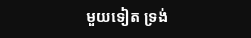មួយទៀត ទ្រង់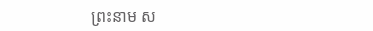ព្រះនាម ស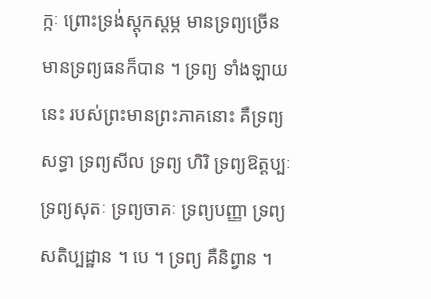ក្កៈ ព្រោះទ្រង់ស្តុកស្តម្ភ មានទ្រព្យច្រើន មានទ្រព្យធនក៏បាន ។ ទ្រព្យ ទាំងឡាយនេះ របស់ព្រះមានព្រះភាគនោះ គឺទ្រព្យសទ្ធា ទ្រព្យសីល ទ្រព្យ ហិរិ ទ្រព្យឱត្តប្បៈ ទ្រព្យសុតៈ ទ្រព្យចាគៈ ទ្រព្យបញ្ញា ទ្រព្យសតិប្បដ្ឋាន ។ បេ ។ ទ្រព្យ គឺនិព្វាន ។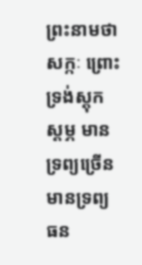ព្រះនាមថា សក្កៈ ព្រោះទ្រង់ស្តុកស្តម្ភ មាន ទ្រព្យច្រើន មានទ្រព្យធន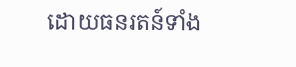ដោយធនរតន៍ទាំង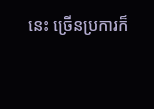នេះ ច្រើនប្រការក៏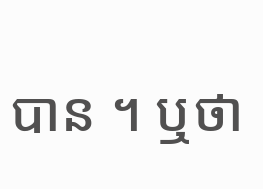បាន ។ ឬថា